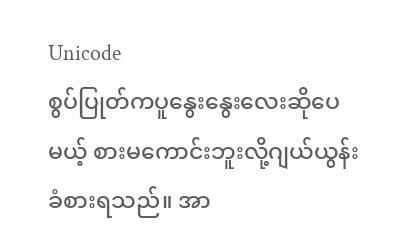Unicode
စွပ်ပြုတ်ကပူနွေးနွေးလေးဆိုပေမယ့် စားမကောင်းဘူးလို့ဂျယ်ယွန်းခံစားရသည်။ အာ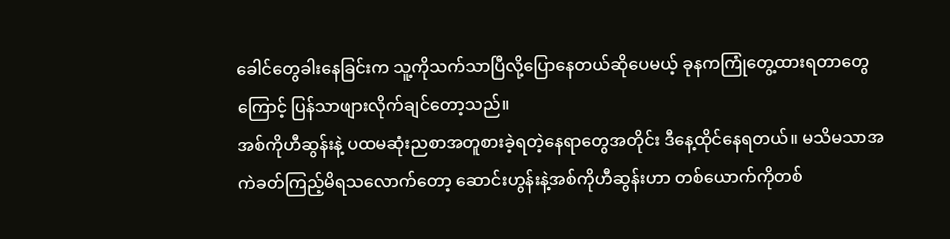ခေါင်တွေခါးနေခြင်းက သူ့ကိုသက်သာပြီလို့ပြောနေတယ်ဆိုပေမယ့် ခုနကကြုံတွေ့ထားရတာတွေကြောင့် ပြန်သာဖျားလိုက်ချင်တော့သည်။
အစ်ကိုဟီဆွန်းနဲ့ ပထမဆုံးညစာအတူစားခဲ့ရတဲ့နေရာတွေအတိုင်း ဒီနေ့ထိုင်နေရတယ်။ မသိမသာအကဲခတ်ကြည့်မိရသလောက်တော့ ဆောင်းဟွန်းနဲ့အစ်ကိုဟီဆွန်းဟာ တစ်ယောက်ကိုတစ်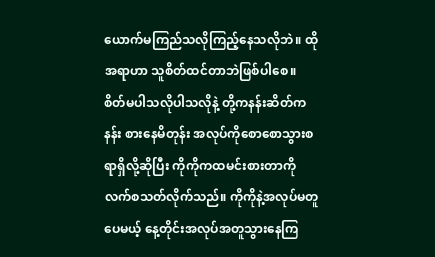ယောက်မကြည်သလိုကြည့်နေသလိုဘဲ။ ထိုအရာဟာ သူစိတ်ထင်တာဘဲဖြစ်ပါစေ။
စိတ်မပါသလိုပါသလိုနဲ့ တို့ကနန်းဆိတ်ကနန်း စားနေမိတုန်း အလုပ်ကိုစောစောသွားစရာရှိလို့ဆိုပြီး ကိုကိုကထမင်းစားတာကိုလက်စသတ်လိုက်သည်။ ကိုကိုနဲ့အလုပ်မတူပေမယ့် နေ့တိုင်းအလုပ်အတူသွားနေကြ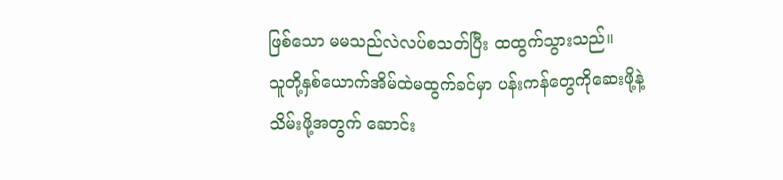ဖြစ်သော မမသည်လဲလပ်စသတ်ပြီး ထထွက်သွားသည်။
သူတို့နှစ်ယောက်အိမ်ထဲမထွက်ခင်မှာ ပန်းကန်တွေကိုဆေးဖို့နဲ့သိမ်းဖို့အတွက် ဆောင်း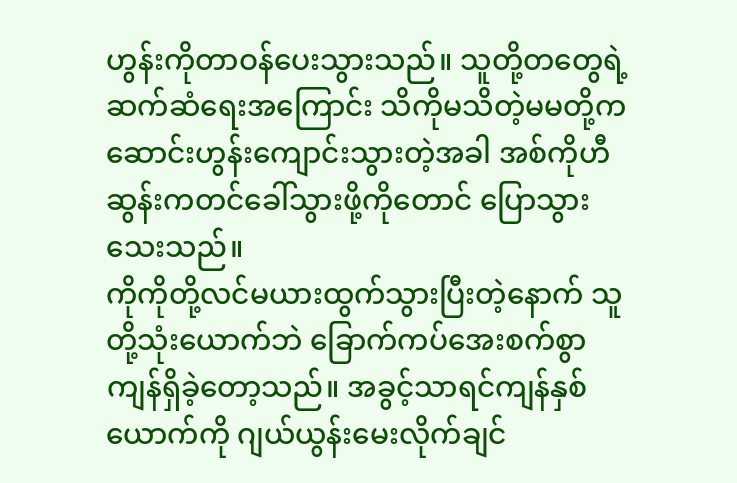ဟွန်းကိုတာဝန်ပေးသွားသည်။ သူတို့တတွေရဲ့ ဆက်ဆံရေးအကြောင်း သိကိုမသိတဲ့မမတို့က ဆောင်းဟွန်းကျောင်းသွားတဲ့အခါ အစ်ကိုဟီဆွန်းကတင်ခေါ်သွားဖို့ကိုတောင် ပြောသွားသေးသည်။
ကိုကိုတို့လင်မယားထွက်သွားပြီးတဲ့နောက် သူတို့သုံးယောက်ဘဲ ခြောက်ကပ်အေးစက်စွာ ကျန်ရှိခဲ့တော့သည်။ အခွင့်သာရင်ကျန်နှစ်ယောက်ကို ဂျယ်ယွန်းမေးလိုက်ချင်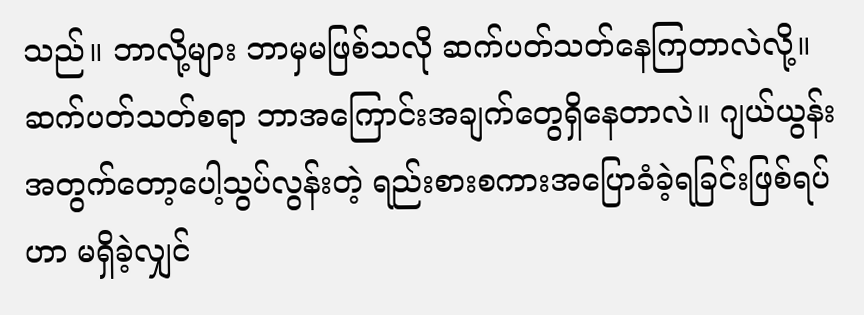သည်။ ဘာလို့များ ဘာမှမဖြစ်သလို ဆက်ပတ်သတ်နေကြတာလဲလို့။
ဆက်ပတ်သတ်စရာ ဘာအကြောင်းအချက်တွေရှိနေတာလဲ။ ဂျယ်ယွန်းအတွက်တော့ပေါ့သွပ်လွန်းတဲ့ ရည်းစားစကားအပြောခံခဲ့ရခြင်းဖြစ်ရပ်ဟာ မရှိခဲ့လျှင်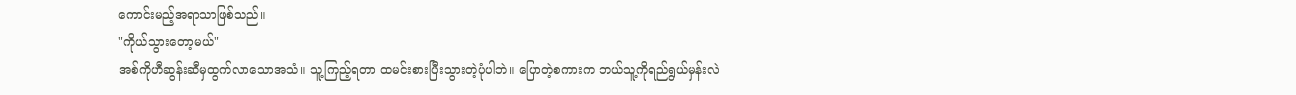ကောင်းမည့်အရာသာဖြစ်သည်။
"ကိုယ်သွားတော့မယ်"
အစ်ကိုဟီဆွန်းဆီမှထွက်လာသောအသံ။ သူ့ကြည့်ရတာ ထမင်းစားပြီးသွားတဲ့ပုံပါဘဲ။ ပြောတဲ့စကားက ဘယ်သူ့ကိုရည်ရွယ်မှန်းလဲ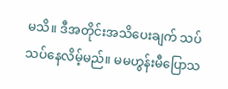မသိ။ ဒီအတိုင်းအသိပေးချက် သပ်သပ်နေလိမ့်မည်။ မမဟွန်းမီပြောသ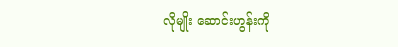လိုမျိုး ဆောင်းဟွန်းကို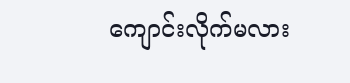ကျောင်းလိုက်မလား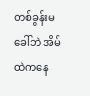တစ်ခွန်းမခေါ်ဘဲ အိမ်ထဲကနေ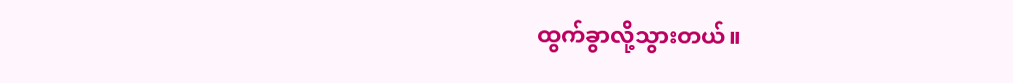ထွက်ခွာလို့သွားတယ်။